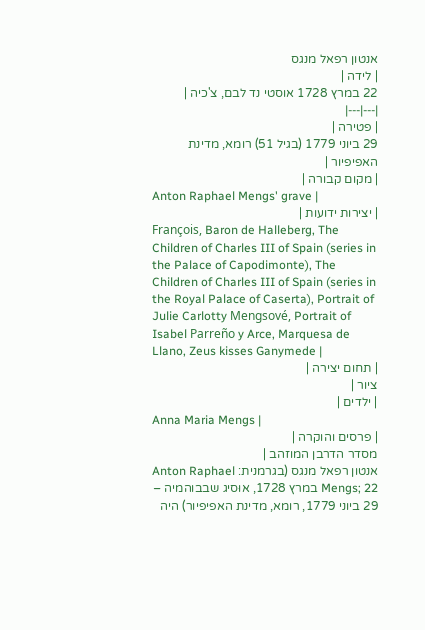אנטון רפאל מנגס
| לידה |
22 במרץ 1728 אוסטי נד לבם, צ'כיה |
|---|---|
| פטירה |
29 ביוני 1779 (בגיל 51) רומא, מדינת האפיפיור |
| מקום קבורה |
Anton Raphael Mengs' grave |
| יצירות ידועות |
François, Baron de Halleberg, The Children of Charles III of Spain (series in the Palace of Capodimonte), The Children of Charles III of Spain (series in the Royal Palace of Caserta), Portrait of Julie Carlotty Mengsové, Portrait of Isabel Parreño y Arce, Marquesa de Llano, Zeus kisses Ganymede |
| תחום יצירה |
ציור |
| ילדים |
Anna Maria Mengs |
| פרסים והוקרה |
מסדר הדרבן המוזהב |
אנטון רפאל מנגס (בגרמנית: Anton Raphael Mengs; 22 במרץ 1728, אוּסיג שבבוהמיה – 29 ביוני 1779, רומא, מדינת האפיפיור) היה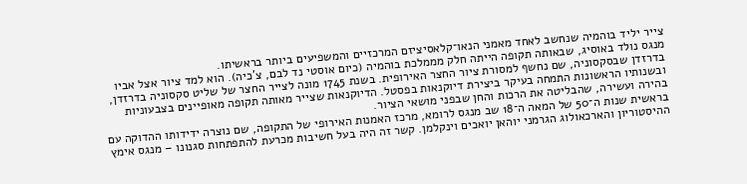צייר יליד בוהמיה שנחשב לאחד מאמני הנאו־קלאסיציזם המרכזיים והמשפיעים ביותר בראשיתו.
מנגס נולד באוסיג, שבאותה תקופה הייתה חלק מממלכת בוהמיה (כיום אוסטי נד לבם, צ'כיה). הוא למד ציור אצל אביו בדרזדן שבסקסוניה, שם נחשף למסורת ציור החצר האירופית. בשנת 1745 מונה לצייר החצר של שליט סקסוניה בדרזדן, ובשנותיו הראשונות התמחה בעיקר ביצירת דיוקנאות בפסטל. הדיוקנאות שצייר מאותה תקופה מאופיינים בצבעוניות בהירה ועשירה, שהבליטה את הרכות והחן שבפני מושאי הציור.
בראשית שנות ה־50 של המאה ה־18 שב מנגס לרומא, מרכז האמנות האירופי של התקופה, שם נוצרה ידידותו ההדוקה עם ההיסטוריון והארכאולוג הגרמני יוהאן יואכים וינקלמן. קשר זה היה בעל חשיבות מכרעת להתפתחות סגנונו – מנגס אימץ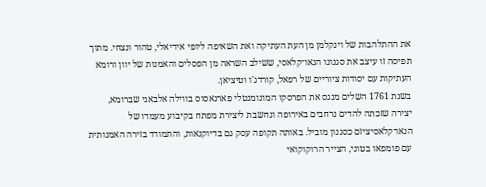את ההתלהבות של וינקלמן מן העת העתיקה ואת השאיפה ליופי אידיאלי, טהור ונצחי. מתוך תפיסה זו עיצב את סגנונו הנאו־קלאסי, ששילב השראה מן הפסלים והאמנות של יוון ורומא העתיקות עם יסודות ציוריים של רפאל, קורדג'ו וטיציאן.
בשנת 1761 השלים מנגס את הפרסקו המונומנטלי פארנאסוס בווילה אלבאני שברומא, יצירה שזכתה להדים נרחבים באירופה ונחשבת ליצירת מפתח בקיבוע מעמדו של הנאו־קלאסיציזם כסגנון מוביל. באותה תקופה עסק גם בדיוקנאות, והתמודד בזירה האמנותית עם פומפאו בטוני, הצייר הרוקוקואי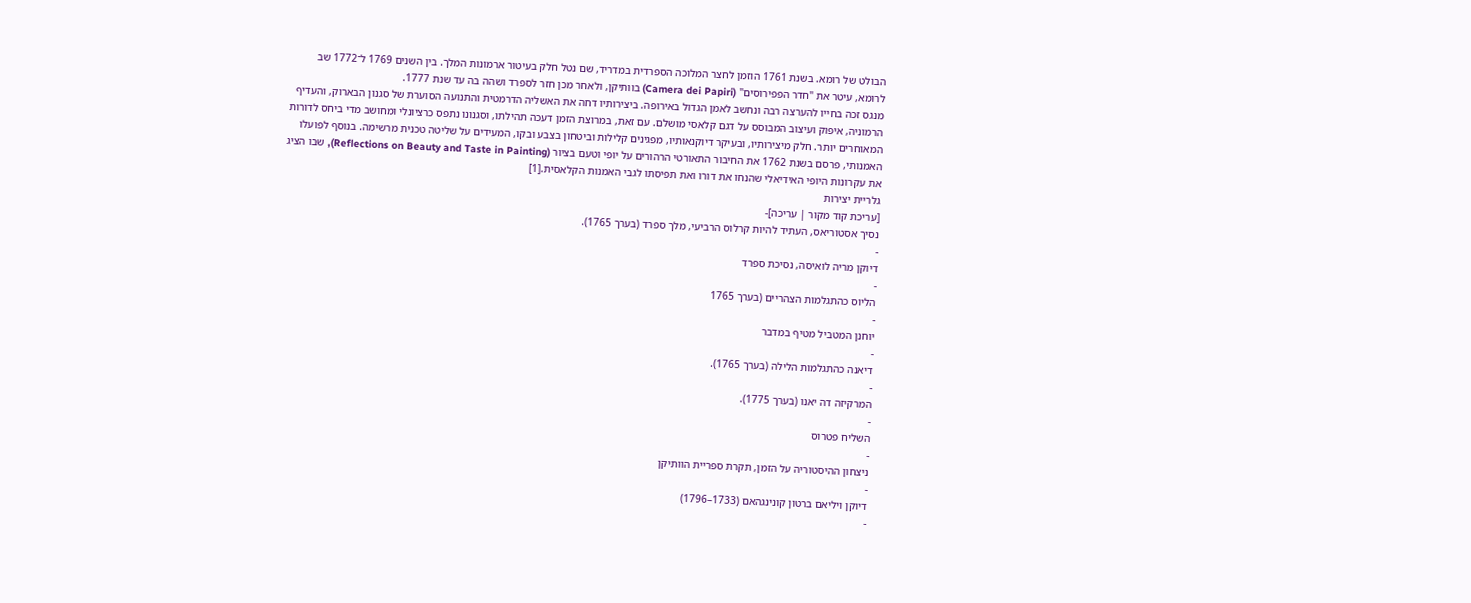הבולט של רומא. בשנת 1761 הוזמן לחצר המלוכה הספרדית במדריד, שם נטל חלק בעיטור ארמונות המלך. בין השנים 1769 ל־1772 שב לרומא, עיטר את "חדר הפפירוסים" (Camera dei Papiri) בוותיקן, ולאחר מכן חזר לספרד ושהה בה עד שנת 1777.
מנגס זכה בחייו להערצה רבה ונחשב לאמן הגדול באירופה. ביצירותיו דחה את האשליה הדרמטית והתנועה הסוערת של סגנון הבארוק, והעדיף הרמוניה, איפוק ועיצוב המבוסס על דגם קלאסי מושלם. עם זאת, במרוצת הזמן דעכה תהילתו, וסגנונו נתפס כרציונלי ומחושב מדי ביחס לדורות המאוחרים יותר. חלק מיצירותיו, ובעיקר דיוקנאותיו, מפגינים קלילות וביטחון בצבע ובקו, המעידים על שליטה טכנית מרשימה. בנוסף לפועלו האמנותי, פרסם בשנת 1762 את החיבור התאורטי הרהורים על יופי וטעם בציור (Reflections on Beauty and Taste in Painting), שבו הציג את עקרונות היופי האידיאלי שהנחו את דורו ואת תפיסתו לגבי האמנות הקלאסית.[1]
גלריית יצירות
[עריכת קוד מקור | עריכה]-
נסיך אסטוריאס, העתיד להיות קרלוס הרביעי, מלך ספרד (בערך 1765).
-
דיוקן מריה לואיסה, נסיכת ספרד
-
הלִיוֹס כהתגלמות הצהריים (בערך 1765
-
יוחנן המטביל מטיף במדבר
-
דיאנה כהתגלמות הלילה (בערך 1765).
-
המרקיזה דה יאנו (בערך 1775).
-
השליח פטרוס
-
ניצחון ההיסטוריה על הזמן, תקרת ספריית הוותיקן
-
דיוקן ויליאם ברטון קונינגהאם (1733–1796)
-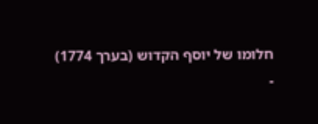חלומו של יוסף הקדוש (בערך 1774)
-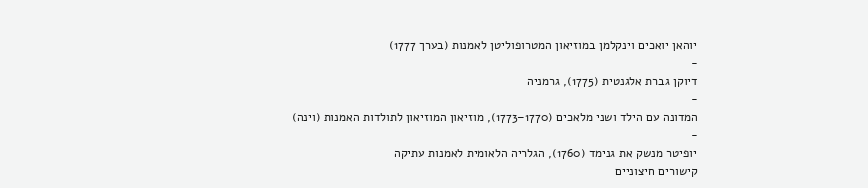יוהאן יואכים וינקלמן במוזיאון המטרופוליטן לאמנות (בערך 1777)
-
דיוקן גברת אלגנטית (1775), גרמניה
-
המדונה עם הילד ושני מלאכים (1770–1773), מוזיאון המוזיאון לתולדות האמנות (וינה)
-
יופיטר מנשק את גנימד (1760), הגלריה הלאומית לאמנות עתיקה
קישורים חיצוניים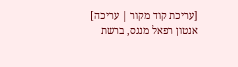[עריכת קוד מקור | עריכה]
אנטון רפאל מנגס, ברשת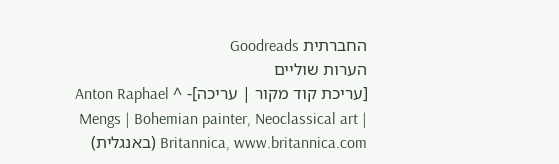החברתית Goodreads
הערות שוליים
[עריכת קוד מקור | עריכה]- ^ Anton Raphael Mengs | Bohemian painter, Neoclassical art | Britannica, www.britannica.com (באנגלית)